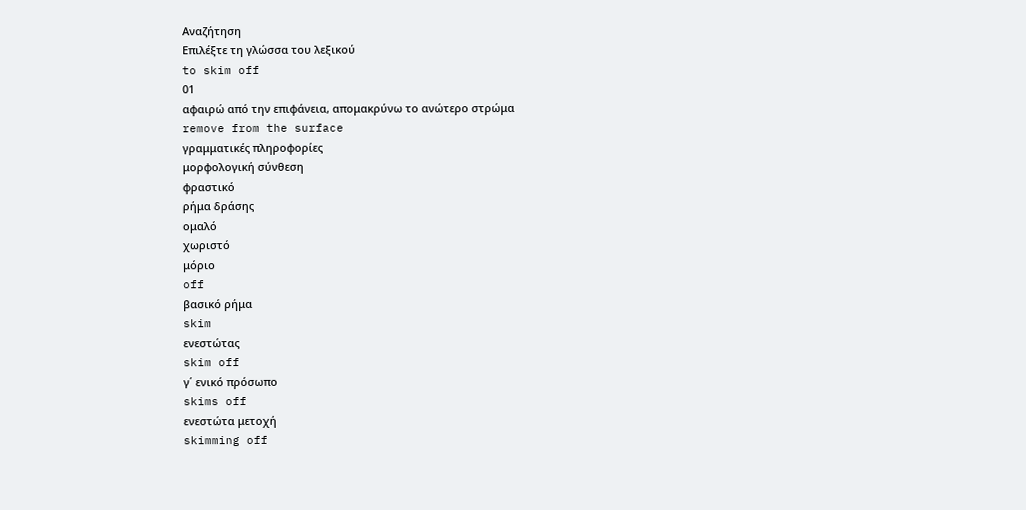Αναζήτηση
Επιλέξτε τη γλώσσα του λεξικού
to skim off
01
αφαιρώ από την επιφάνεια, απομακρύνω το ανώτερο στρώμα
remove from the surface
γραμματικές πληροφορίες
μορφολογική σύνθεση
φραστικό
ρήμα δράσης
ομαλό
χωριστό
μόριο
off
βασικό ρήμα
skim
ενεστώτας
skim off
γ΄ ενικό πρόσωπο
skims off
ενεστώτα μετοχή
skimming off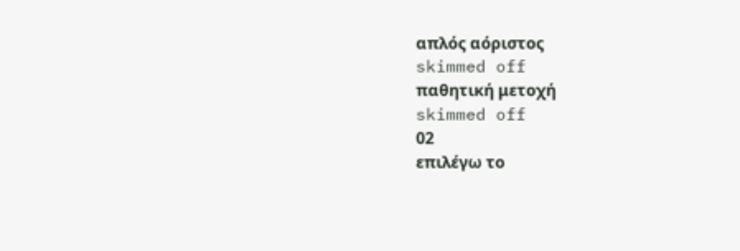απλός αόριστος
skimmed off
παθητική μετοχή
skimmed off
02
επιλέγω το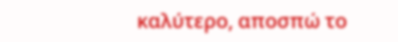καλύτερο, αποσπώ το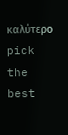καλύτερο
pick the best